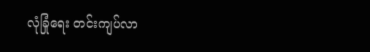လုံခြုံရေး တင်းကျပ်လာ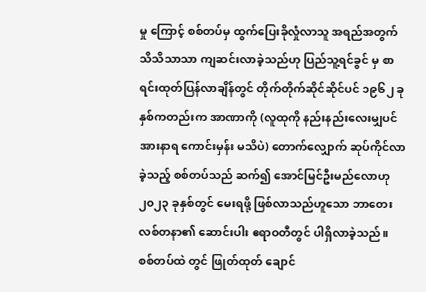မှု ကြောင့် စစ်တပ်မှ ထွက်ပြေးခိုလှုံလာသူ အရည်အတွက် သိသိသာသာ ကျဆင်းလာခဲ့သည်ဟု ပြည်သူ့ရင်ခွင် မှ စာရင်းထုတ်ပြန်လာချိန်တွင် တိုက်တိုက်ဆိုင်ဆိုင်ပင် ၁၉၆၂ ခုနှစ်ကတည်းက အာဏာကို (လူထုကို နည်းနည်းလေးမျှပင် အားနာရ ကောင်းမှန်း မသိပဲ) တောက်လျှောက် ဆုပ်ကိုင်လာခဲ့သည့် စစ်တပ်သည် ဆက်၍ အောင်မြင်ဦးမည်လောဟု ၂၀၂၃ ခုနှစ်တွင် မေးရဖို့ ဖြစ်လာသည်ဟူသော ဘာတေး လစ်တနာ၏ ဆောင်းပါး ဧရာဝတီတွင် ပါရှိလာခဲ့သည်။
စစ်တပ်ထဲ တွင် ဖြုတ်ထုတ် ချောင်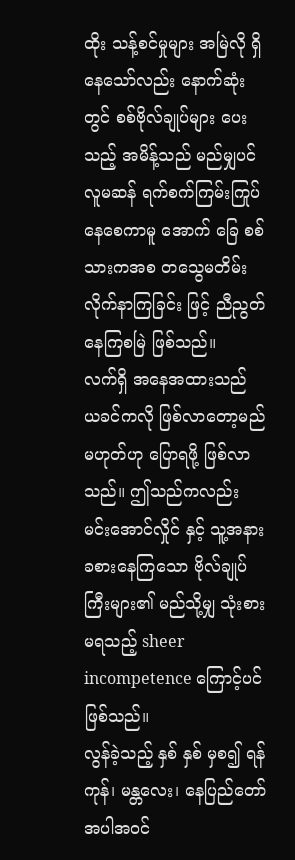ထိုး သန့်စင်မှုများ အမြဲလို ရှိနေသော်လည်း နောက်ဆုံးတွင် စစ်ဗိုလ်ချုပ်များ ပေးသည့် အမိန့်သည် မည်မျှပင် လူမဆန် ရက်စက်ကြမ်းကြုပ် နေစေကာမူ အောက် ခြေ စစ်သားကအစ တသွေမတိမ်း လိုက်နာကြခြင်း ဖြင့် ညီညွတ်နေကြစမြဲ ဖြစ်သည်။
လက်ရှိ အနေအထားသည် ယခင်ကလို ဖြစ်လာတော့မည် မဟုတ်ဟု ပြောရဖို့ ဖြစ်လာသည်။ ဤသည်ကလည်း မင်းအောင်လှိုင် နှင့် သူ့အနား ခစားနေကြသော ဗိုလ်ချုပ်ကြီးများ၏ မည်သို့မျှ သုံးစားမရသည့် sheer incompetence ကြောင့်ပင် ဖြစ်သည်။
လွန်ခဲ့သည့် နှစ် နှစ် မှစ၍ ရန်ကုန်၊ မန္တလေး၊ နေပြည်တော် အပါအဝင်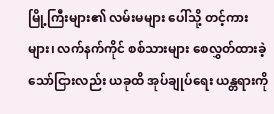မြို့ကြီးများ၏ လမ်းမများ ပေါ်သို့ တင့်ကားများ၊ လက်နက်ကိုင် စစ်သားများ စေလွှတ်ထားခဲ့သော်ငြားလည်း ယခုထိ အုပ်ချုပ်ရေး ယန္တရားကို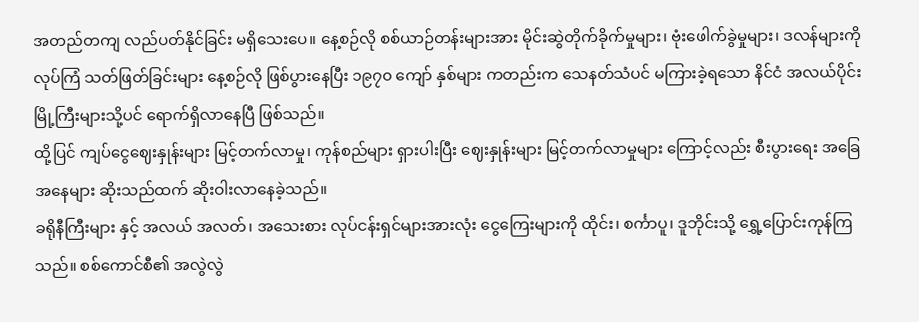အတည်တကျ လည်ပတ်နိုင်ခြင်း မရှိသေးပေ။ နေ့စဉ်လို စစ်ယာဉ်တန်းများအား မိုင်းဆွဲတိုက်ခိုက်မှုများ၊ ဗုံးဖေါက်ခွဲမှုများ၊ ဒလန်များကို လုပ်ကြံ သတ်ဖြတ်ခြင်းများ နေ့စဉ်လို ဖြစ်ပွားနေပြီး ၁၉၇၀ ကျော် နှစ်များ ကတည်းက သေနတ်သံပင် မကြားခဲ့ရသော နိင်ငံ အလယ်ပိုင်း မြို့ကြီးများသို့ပင် ရောက်ရှိလာနေပြီ ဖြစ်သည်။
ထို့ပြင် ကျပ်ငွေဈေးနှုန်းများ မြင့်တက်လာမှု၊ ကုန်စည်များ ရှားပါးပြီး ဈေးနှုန်းများ မြင့်တက်လာမှုများ ကြောင့်လည်း စီးပွားရေး အခြေအနေများ ဆိုးသည်ထက် ဆိုးဝါးလာနေခဲ့သည်။
ခရိုနီကြီးများ နှင့် အလယ် အလတ်၊ အသေးစား လုပ်ငန်းရှင်များအားလုံး ငွေကြေးများကို ထိုင်း၊ စင်္ကာပူ၊ ဒူဘိုင်းသို့ ရွှေ့ပြောင်းကုန်ကြသည်။ စစ်ကောင်စီ၏ အလွဲလွဲ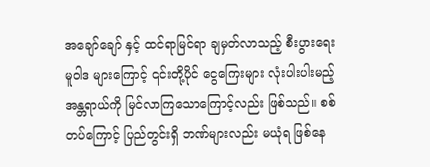အချော်ချော် နှင့် ထင်ရာမြင်ရာ ချမှတ်လာသည့် စီးပွားရေး မူဝါဒ များကြောင့် ၎င်းတို့ပိုင် ငွေကြေးများ လုံးပါးပါးမည့် အန္တရာယ်ကို မြင်လာကြသောကြောင့်လည်း ဖြစ်သည်။ စစ်တပ်ကြောင့် ပြည်တွင်းရှိ ဘဏ်များလည်း မယုံရ ဖြစ်နေ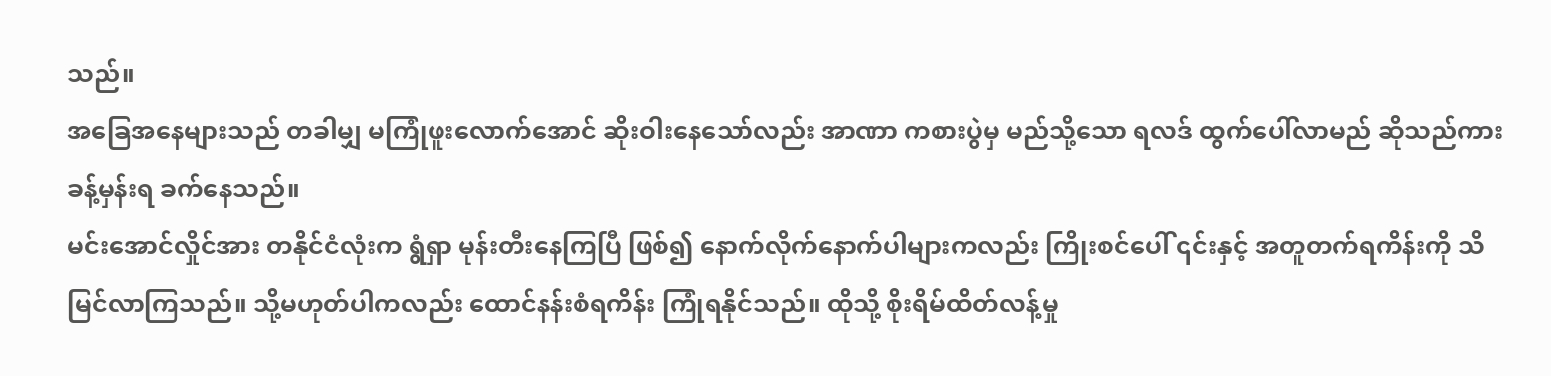သည်။
အခြေအနေများသည် တခါမျှ မကြုံဖူးလောက်အောင် ဆိုးဝါးနေသော်လည်း အာဏာ ကစားပွဲမှ မည်သို့သော ရလဒ် ထွက်ပေါ်လာမည် ဆိုသည်ကား ခန့်မှန်းရ ခက်နေသည်။
မင်းအောင်လှိုင်အား တနိုင်ငံလုံးက ရွံရှာ မုန်းတီးနေကြပြီ ဖြစ်၍ နောက်လိုက်နောက်ပါများကလည်း ကြိုးစင်ပေါ် ၎င်းနှင့် အတူတက်ရကိန်းကို သိမြင်လာကြသည်။ သို့မဟုတ်ပါကလည်း ထောင်နန်းစံရကိန်း ကြုံရနိုင်သည်။ ထိုသို့ စိုးရိမ်ထိတ်လန့်မှု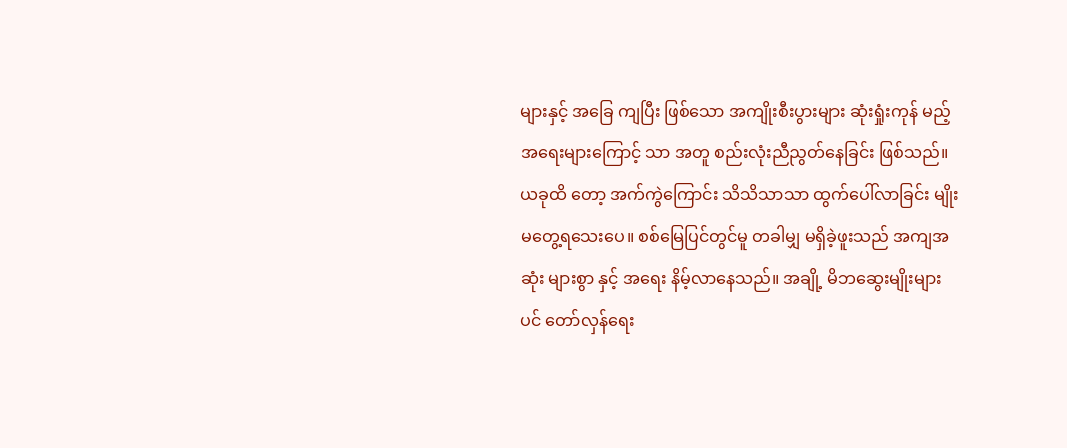များနှင့် အခြေ ကျပြီး ဖြစ်သော အကျိုးစီးပွားများ ဆုံးရှုံးကုန် မည့် အရေးများကြောင့် သာ အတူ စည်းလုံးညီညွတ်နေခြင်း ဖြစ်သည်။
ယခုထိ တော့ အက်ကွဲကြောင်း သိသိသာသာ ထွက်ပေါ်လာခြင်း မျိုး မတွေ့ရသေးပေ။ စစ်မြေပြင်တွင်မူ တခါမျှ မရှိခဲ့ဖူးသည် အကျအဆုံး များစွာ နှင့် အရေး နိမ့်လာနေသည်။ အချို့ မိဘဆွေးမျိုးများပင် တော်လှန်ရေး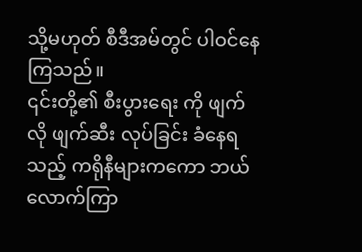သို့မဟုတ် စီဒီအမ်တွင် ပါဝင်နေကြသည်။
၎င်းတို့၏ စီးပွားရေး ကို ဖျက်လို ဖျက်ဆီး လုပ်ခြင်း ခံနေရသည့် ကရိုနီများကကော ဘယ်လောက်ကြာ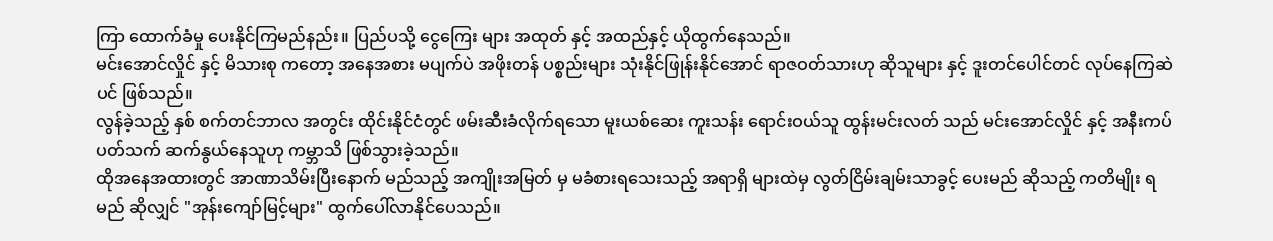ကြာ ထောက်ခံမှု ပေးနိုင်ကြမည်နည်း။ ပြည်ပသို့ ငွေကြေး များ အထုတ် နှင့် အထည်နှင့် ယိုထွက်နေသည်။
မင်းအောင်လှိုင် နှင့် မိသားစု ကတော့ အနေအစား မပျက်ပဲ အဖိုးတန် ပစ္စည်းများ သုံးနိုင်ဖြုန်းနိုင်အောင် ရာဇဝတ်သားဟု ဆိုသူများ နှင့် ဒူးတင်ပေါင်တင် လုပ်နေကြဆဲပင် ဖြစ်သည်။
လွန်ခဲ့သည့် နှစ် စက်တင်ဘာလ အတွင်း ထိုင်းနိုင်ငံတွင် ဖမ်းဆီးခံလိုက်ရသော မူးယစ်ဆေး ကူးသန်း ရောင်းဝယ်သူ ထွန်းမင်းလတ် သည် မင်းအောင်လှိုင် နှင့် အနီးကပ် ပတ်သက် ဆက်နွယ်နေသူဟု ကမ္ဘာသိ ဖြစ်သွားခဲ့သည်။
ထိုအနေအထားတွင် အာဏာသိမ်းပြီးနောက် မည်သည့် အကျိုးအမြတ် မှ မခံစားရသေးသည့် အရာရှိ များထဲမှ လွတ်ငြိမ်းချမ်းသာခွင့် ပေးမည် ဆိုသည့် ကတိမျိုး ရမည် ဆိုလျှင် "အုန်းကျော်မြင့်များ" ထွက်ပေါ်လာနိုင်ပေသည်။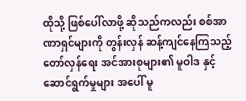ထိုသို့ ဖြစ်ပေါ်လာဖို့ ဆိုသည်ကလည်း စစ်အာဏာရှင်များကို တွန်းလှန် ဆန့်ကျင်နေကြသည့် တော်လှန်ရေး အင်အားစုများ၏ မူဝါဒ နှင့် ဆောင်ရွက်မှုများ အပေါ် မူ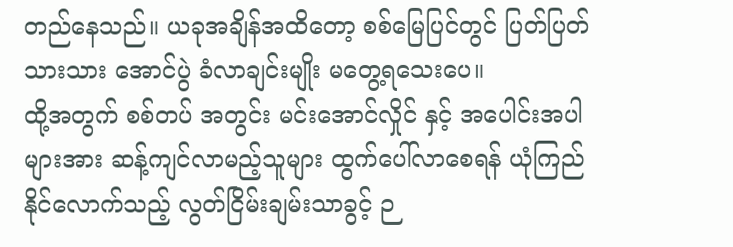တည်နေသည်။ ယခုအချိန်အထိတော့ စစ်မြေပြင်တွင် ပြတ်ပြတ်သားသား အောင်ပွဲ ခံလာချင်းမျိုး မတွေ့ရသေးပေ။
ထို့အတွက် စစ်တပ် အတွင်း မင်းအောင်လှိုင် နှင့် အပေါင်းအပါများအား ဆန့်ကျင်လာမည့်သူများ ထွက်ပေါ်လာစေရန် ယုံကြည် နိုင်လောက်သည့် လွတ်ငြိမ်းချမ်းသာခွင့် ဉ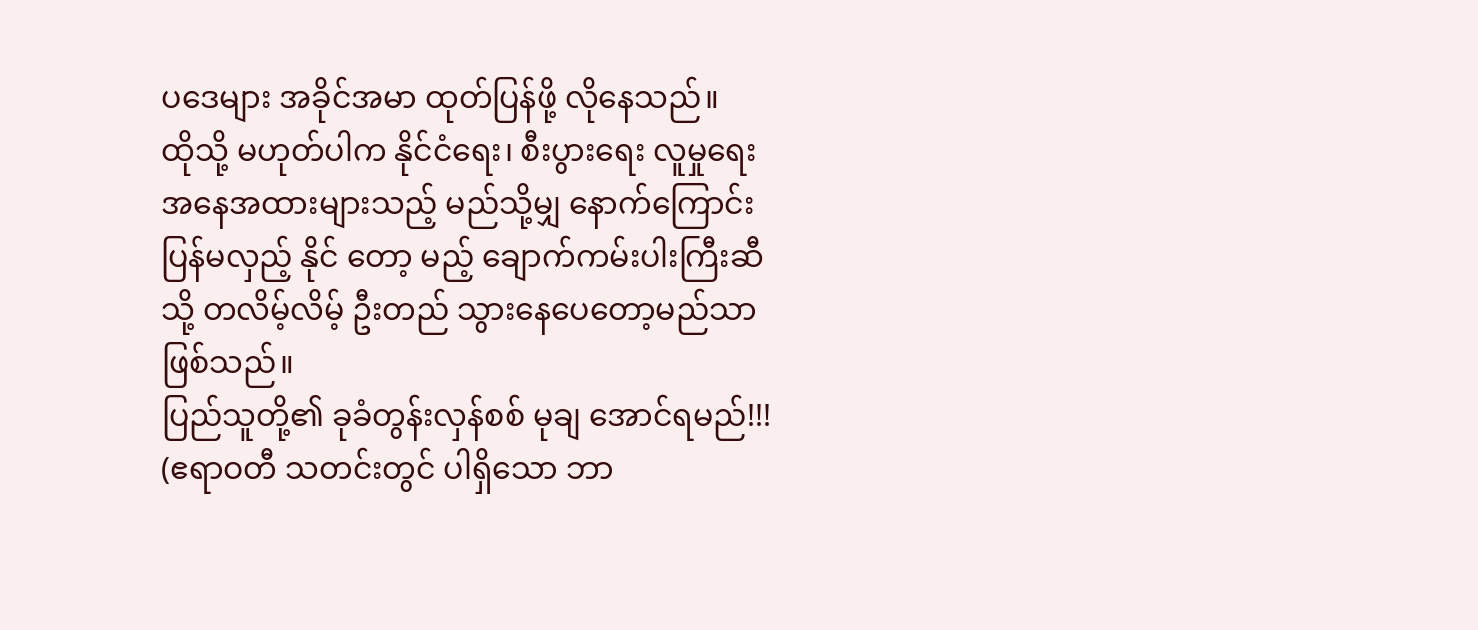ပဒေများ အခိုင်အမာ ထုတ်ပြန်ဖို့ လိုနေသည်။
ထိုသို့ မဟုတ်ပါက နိုင်ငံရေး၊ စီးပွားရေး လူမှုရေး အနေအထားများသည့် မည်သို့မျှ နောက်ကြောင်း ပြန်မလှည့် နိုင် တော့ မည့် ချောက်ကမ်းပါးကြီးဆီသို့ တလိမ့်လိမ့် ဦးတည် သွားနေပေတော့မည်သာ ဖြစ်သည်။
ပြည်သူတို့၏ ခုခံတွန်းလှန်စစ် မုချ အောင်ရမည်!!!
(ဧရာဝတီ သတင်းတွင် ပါရှိသော ဘာ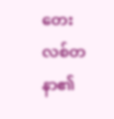တေး လစ်တနာ၏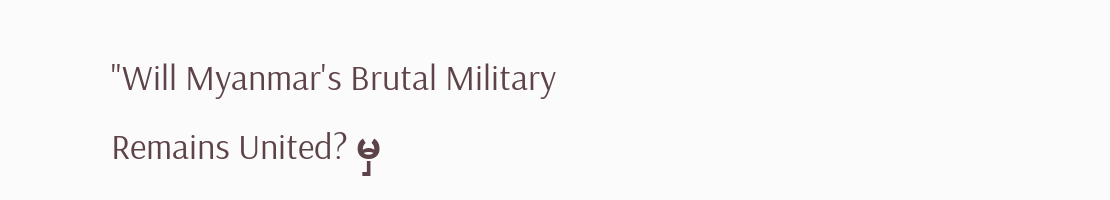"Will Myanmar's Brutal Military Remains United? မှ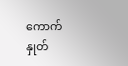ကောက်နှုတ်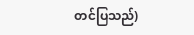တင်ပြသည်)